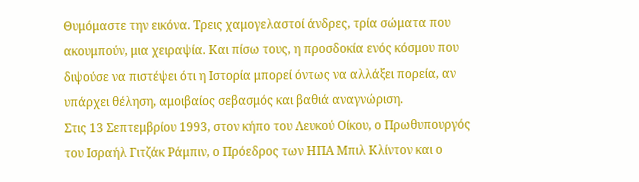Θυμόμαστε την εικόνα. Τρεις χαμογελαστοί άνδρες, τρία σώματα που ακουμπούν, μια χειραψία. Και πίσω τους, η προσδοκία ενός κόσμου που διψούσε να πιστέψει ότι η Ιστορία μπορεί όντως να αλλάξει πορεία, αν υπάρχει θέληση, αμοιβαίος σεβασμός και βαθιά αναγνώριση.
Στις 13 Σεπτεμβρίου 1993, στον κήπο του Λευκού Οίκου, ο Πρωθυπουργός του Ισραήλ Γιτζάκ Ράμπιν, ο Πρόεδρος των ΗΠΑ Μπιλ Κλίντον και ο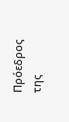Πρόεδρος της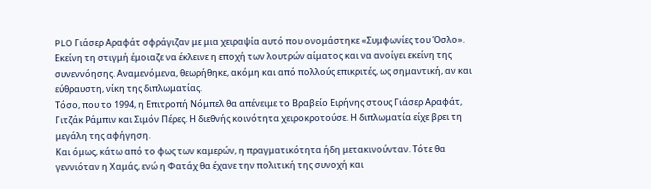PLO Γιάσερ Αραφάτ σφράγιζαν με μια χειραψία αυτό που ονομάστηκε «Συμφωνίες του Όσλο». Εκείνη τη στιγμή έμοιαζε να έκλεινε η εποχή των λουτρών αίματος και να ανοίγει εκείνη της συνεννόησης. Αναμενόμενα, θεωρήθηκε, ακόμη και από πολλούς επικριτές, ως σημαντική, αν και εύθραυστη, νίκη της διπλωματίας.
Τόσο, που το 1994, η Επιτροπή Νόμπελ θα απένειμε το Βραβείο Ειρήνης στους Γιάσερ Αραφάτ, Γιτζάκ Ράμπιν και Σιμόν Πέρες. Η διεθνής κοινότητα χειροκροτούσε. Η διπλωματία είχε βρει τη μεγάλη της αφήγηση.
Και όμως, κάτω από το φως των καμερών, η πραγματικότητα ήδη μετακινούνταν. Τότε θα γεννιόταν η Χαμάς, ενώ η Φατάχ θα έχανε την πολιτική της συνοχή και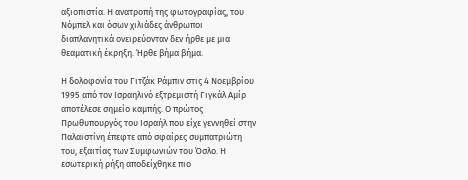αξιοπιστία. Η ανατροπή της φωτογραφίας, του Νόμπελ και όσων χιλιάδες άνθρωποι διαπλανητικά ονειρεύονταν δεν ήρθε με μια θεαματική έκρηξη. Ήρθε βήμα βήμα.

Η δολοφονία του Γιτζάκ Ράμπιν στις 4 Νοεμβρίου 1995 από τον Ισραηλινό εξτρεμιστή Γιγκάλ Αμίρ αποτέλεσε σημείο καμπής. Ο πρώτος Πρωθυπουργός του Ισραήλ που είχε γεννηθεί στην Παλαιστίνη έπεφτε από σφαίρες συμπατριώτη του, εξαιτίας των Συμφωνιών του Όσλο. Η εσωτερική ρήξη αποδείχθηκε πιο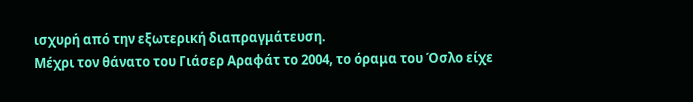ισχυρή από την εξωτερική διαπραγμάτευση.
Μέχρι τον θάνατο του Γιάσερ Αραφάτ το 2004, το όραμα του Όσλο είχε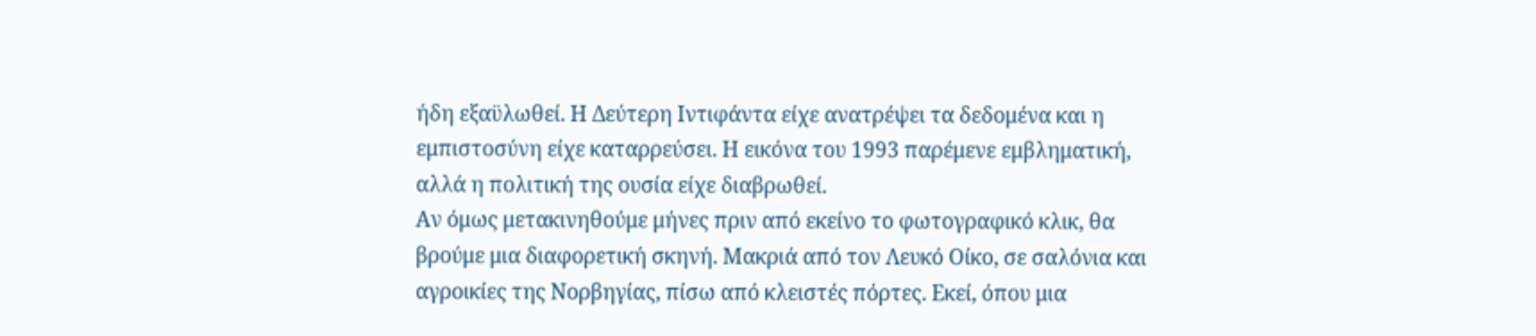ήδη εξαϋλωθεί. Η Δεύτερη Ιντιφάντα είχε ανατρέψει τα δεδομένα και η εμπιστοσύνη είχε καταρρεύσει. Η εικόνα του 1993 παρέμενε εμβληματική, αλλά η πολιτική της ουσία είχε διαβρωθεί.
Αν όμως μετακινηθούμε μήνες πριν από εκείνο το φωτογραφικό κλικ, θα βρούμε μια διαφορετική σκηνή. Μακριά από τον Λευκό Οίκο, σε σαλόνια και αγροικίες της Νορβηγίας, πίσω από κλειστές πόρτες. Εκεί, όπου μια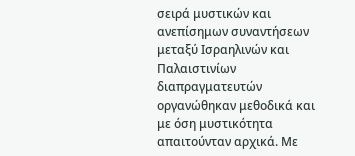σειρά μυστικών και ανεπίσημων συναντήσεων μεταξύ Ισραηλινών και Παλαιστινίων διαπραγματευτών οργανώθηκαν μεθοδικά και με όση μυστικότητα απαιτούνταν αρχικά. Με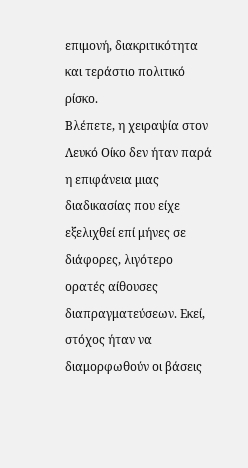επιμονή, διακριτικότητα και τεράστιο πολιτικό ρίσκο.
Βλέπετε, η χειραψία στον Λευκό Οίκο δεν ήταν παρά η επιφάνεια μιας διαδικασίας που είχε εξελιχθεί επί μήνες σε διάφορες, λιγότερο ορατές αίθουσες διαπραγματεύσεων. Εκεί, στόχος ήταν να διαμορφωθούν οι βάσεις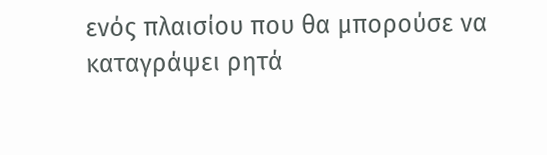ενός πλαισίου που θα μπορούσε να καταγράψει ρητά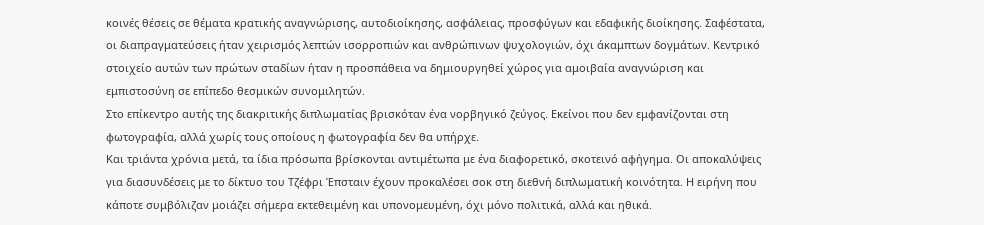κοινές θέσεις σε θέματα κρατικής αναγνώρισης, αυτοδιοίκησης, ασφάλειας, προσφύγων και εδαφικής διοίκησης. Σαφέστατα, οι διαπραγματεύσεις ήταν χειρισμός λεπτών ισορροπιών και ανθρώπινων ψυχολογιών, όχι άκαμπτων δογμάτων. Κεντρικό στοιχείο αυτών των πρώτων σταδίων ήταν η προσπάθεια να δημιουργηθεί χώρος για αμοιβαία αναγνώριση και εμπιστοσύνη σε επίπεδο θεσμικών συνομιλητών.
Στο επίκεντρο αυτής της διακριτικής διπλωματίας βρισκόταν ένα νορβηγικό ζεύγος. Εκείνοι που δεν εμφανίζονται στη φωτογραφία, αλλά χωρίς τους οποίους η φωτογραφία δεν θα υπήρχε.
Και τριάντα χρόνια μετά, τα ίδια πρόσωπα βρίσκονται αντιμέτωπα με ένα διαφορετικό, σκοτεινό αφήγημα. Οι αποκαλύψεις για διασυνδέσεις με το δίκτυο του Τζέφρι Έπσταιν έχουν προκαλέσει σοκ στη διεθνή διπλωματική κοινότητα. Η ειρήνη που κάποτε συμβόλιζαν μοιάζει σήμερα εκτεθειμένη και υπονομευμένη, όχι μόνο πολιτικά, αλλά και ηθικά.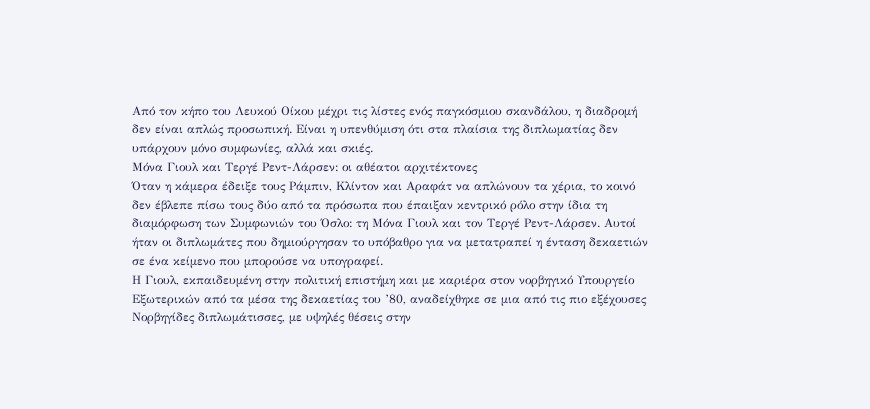Από τον κήπο του Λευκού Οίκου μέχρι τις λίστες ενός παγκόσμιου σκανδάλου, η διαδρομή δεν είναι απλώς προσωπική. Είναι η υπενθύμιση ότι στα πλαίσια της διπλωματίας δεν υπάρχουν μόνο συμφωνίες, αλλά και σκιές.
Μόνα Γιουλ και Τεργέ Ρεντ-Λάρσεν: οι αθέατοι αρχιτέκτονες
Όταν η κάμερα έδειξε τους Ράμπιν, Κλίντον και Αραφάτ να απλώνουν τα χέρια, το κοινό δεν έβλεπε πίσω τους δύο από τα πρόσωπα που έπαιξαν κεντρικό ρόλο στην ίδια τη διαμόρφωση των Συμφωνιών του Όσλο: τη Μόνα Γιουλ και τον Τεργέ Ρεντ-Λάρσεν. Αυτοί ήταν οι διπλωμάτες που δημιούργησαν το υπόβαθρο για να μετατραπεί η ένταση δεκαετιών σε ένα κείμενο που μπορούσε να υπογραφεί.
Η Γιουλ, εκπαιδευμένη στην πολιτική επιστήμη και με καριέρα στον νορβηγικό Υπουργείο Εξωτερικών από τα μέσα της δεκαετίας του ’80, αναδείχθηκε σε μια από τις πιο εξέχουσες Νορβηγίδες διπλωμάτισσες, με υψηλές θέσεις στην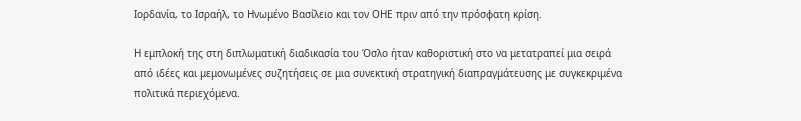Ιορδανία, το Ισραήλ, το Ηνωμένο Βασίλειο και τον ΟΗΕ πριν από την πρόσφατη κρίση.

Η εμπλοκή της στη διπλωματική διαδικασία του Όσλο ήταν καθοριστική στο να μετατραπεί μια σειρά από ιδέες και μεμονωμένες συζητήσεις σε μια συνεκτική στρατηγική διαπραγμάτευσης με συγκεκριμένα πολιτικά περιεχόμενα.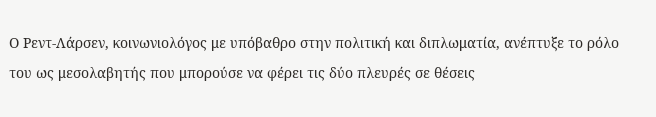Ο Ρεντ-Λάρσεν, κοινωνιολόγος με υπόβαθρο στην πολιτική και διπλωματία, ανέπτυξε το ρόλο του ως μεσολαβητής που μπορούσε να φέρει τις δύο πλευρές σε θέσεις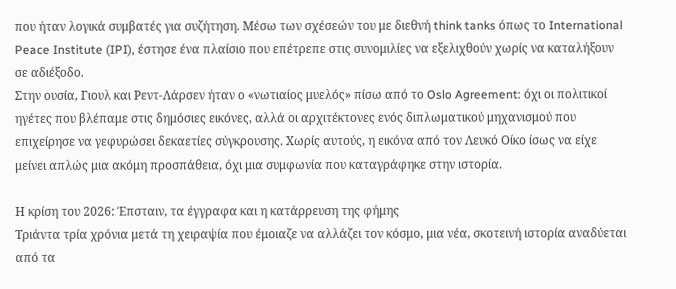που ήταν λογικά συμβατές για συζήτηση. Μέσω των σχέσεών του με διεθνή think tanks όπως το International Peace Institute (IPI), έστησε ένα πλαίσιο που επέτρεπε στις συνομιλίες να εξελιχθούν χωρίς να καταλήξουν σε αδιέξοδο.
Στην ουσία, Γιουλ και Ρεντ-Λάρσεν ήταν ο «νωτιαίος μυελός» πίσω από το Oslo Agreement: όχι οι πολιτικοί ηγέτες που βλέπαμε στις δημόσιες εικόνες, αλλά οι αρχιτέκτονες ενός διπλωματικού μηχανισμού που επιχείρησε να γεφυρώσει δεκαετίες σύγκρουσης. Χωρίς αυτούς, η εικόνα από τον Λευκό Οίκο ίσως να είχε μείνει απλώς μια ακόμη προσπάθεια, όχι μια συμφωνία που καταγράφηκε στην ιστορία.

Η κρίση του 2026: Έπσταιν, τα έγγραφα και η κατάρρευση της φήμης
Τριάντα τρία χρόνια μετά τη χειραψία που έμοιαζε να αλλάζει τον κόσμο, μια νέα, σκοτεινή ιστορία αναδύεται από τα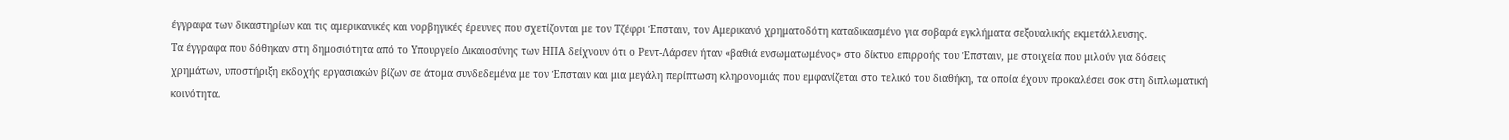έγγραφα των δικαστηρίων και τις αμερικανικές και νορβηγικές έρευνες που σχετίζονται με τον Τζέφρι Έπσταιν, τον Αμερικανό χρηματοδότη καταδικασμένο για σοβαρά εγκλήματα σεξουαλικής εκμετάλλευσης.
Τα έγγραφα που δόθηκαν στη δημοσιότητα από το Υπουργείο Δικαιοσύνης των ΗΠΑ δείχνουν ότι ο Ρεντ-Λάρσεν ήταν «βαθιά ενσωματωμένος» στο δίκτυο επιρροής του Έπσταιν, με στοιχεία που μιλούν για δόσεις χρημάτων, υποστήριξη εκδοχής εργασιακών βίζων σε άτομα συνδεδεμένα με τον Έπσταιν και μια μεγάλη περίπτωση κληρονομιάς που εμφανίζεται στο τελικό του διαθήκη, τα οποία έχουν προκαλέσει σοκ στη διπλωματική κοινότητα.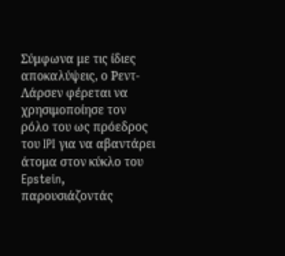Σύμφωνα με τις ίδιες αποκαλύψεις, ο Ρεντ-Λάρσεν φέρεται να χρησιμοποίησε τον ρόλο του ως πρόεδρος του IPI για να αβαντάρει άτομα στον κύκλο του Epstein, παρουσιάζοντάς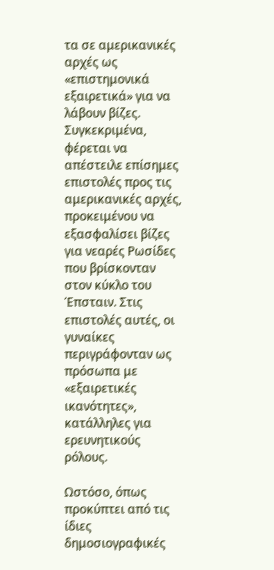τα σε αμερικανικές αρχές ως «επιστημονικά εξαιρετικά» για να λάβουν βίζες. Συγκεκριμένα, φέρεται να απέστειλε επίσημες επιστολές προς τις αμερικανικές αρχές, προκειμένου να εξασφαλίσει βίζες για νεαρές Ρωσίδες που βρίσκονταν στον κύκλο του Έπσταιν. Στις επιστολές αυτές, οι γυναίκες περιγράφονταν ως πρόσωπα με «εξαιρετικές ικανότητες», κατάλληλες για ερευνητικούς ρόλους.

Ωστόσο, όπως προκύπτει από τις ίδιες δημοσιογραφικές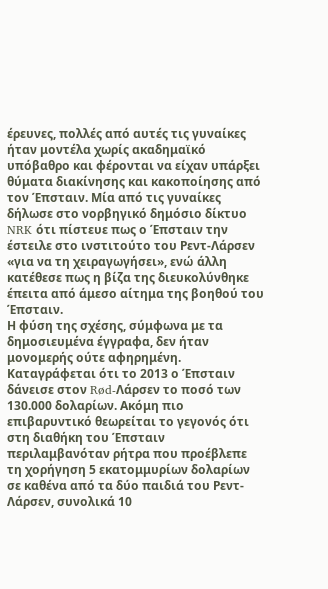έρευνες, πολλές από αυτές τις γυναίκες ήταν μοντέλα χωρίς ακαδημαϊκό υπόβαθρο και φέρονται να είχαν υπάρξει θύματα διακίνησης και κακοποίησης από τον Έπσταιν. Μία από τις γυναίκες δήλωσε στο νορβηγικό δημόσιο δίκτυο NRK ότι πίστευε πως ο Έπσταιν την έστειλε στο ινστιτούτο του Ρεντ-Λάρσεν «για να τη χειραγωγήσει», ενώ άλλη κατέθεσε πως η βίζα της διευκολύνθηκε έπειτα από άμεσο αίτημα της βοηθού του Έπσταιν.
Η φύση της σχέσης, σύμφωνα με τα δημοσιευμένα έγγραφα, δεν ήταν μονομερής ούτε αφηρημένη. Καταγράφεται ότι το 2013 ο Έπσταιν δάνεισε στον Rød-Λάρσεν το ποσό των 130.000 δολαρίων. Ακόμη πιο επιβαρυντικό θεωρείται το γεγονός ότι στη διαθήκη του Έπσταιν περιλαμβανόταν ρήτρα που προέβλεπε τη χορήγηση 5 εκατομμυρίων δολαρίων σε καθένα από τα δύο παιδιά του Ρεντ-Λάρσεν, συνολικά 10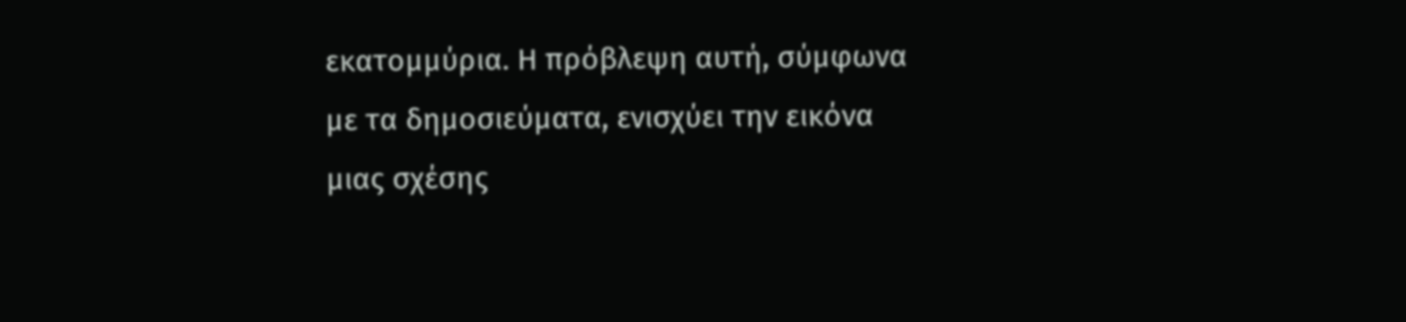εκατομμύρια. Η πρόβλεψη αυτή, σύμφωνα με τα δημοσιεύματα, ενισχύει την εικόνα μιας σχέσης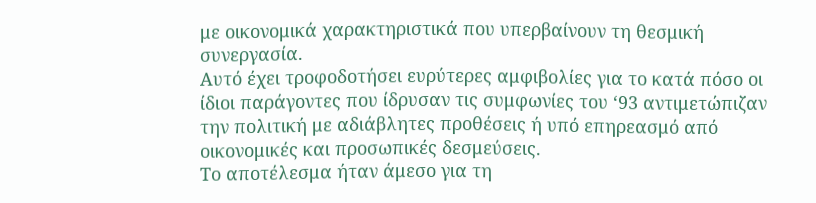με οικονομικά χαρακτηριστικά που υπερβαίνουν τη θεσμική συνεργασία.
Αυτό έχει τροφοδοτήσει ευρύτερες αμφιβολίες για το κατά πόσο οι ίδιοι παράγοντες που ίδρυσαν τις συμφωνίες του ‘93 αντιμετώπιζαν την πολιτική με αδιάβλητες προθέσεις ή υπό επηρεασμό από οικονομικές και προσωπικές δεσμεύσεις.
Το αποτέλεσμα ήταν άμεσο για τη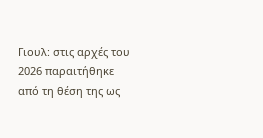Γιουλ: στις αρχές του 2026 παραιτήθηκε από τη θέση της ως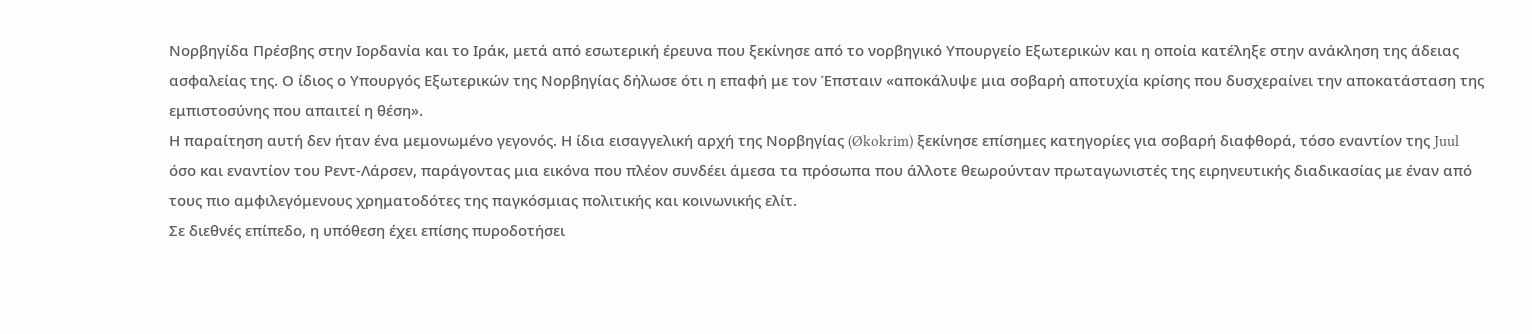Νορβηγίδα Πρέσβης στην Ιορδανία και το Ιράκ, μετά από εσωτερική έρευνα που ξεκίνησε από το νορβηγικό Υπουργείο Εξωτερικών και η οποία κατέληξε στην ανάκληση της άδειας ασφαλείας της. Ο ίδιος ο Υπουργός Εξωτερικών της Νορβηγίας δήλωσε ότι η επαφή με τον Έπσταιν «αποκάλυψε μια σοβαρή αποτυχία κρίσης που δυσχεραίνει την αποκατάσταση της εμπιστοσύνης που απαιτεί η θέση».
Η παραίτηση αυτή δεν ήταν ένα μεμονωμένο γεγονός. Η ίδια εισαγγελική αρχή της Νορβηγίας (Økokrim) ξεκίνησε επίσημες κατηγορίες για σοβαρή διαφθορά, τόσο εναντίον της Juul όσο και εναντίον του Ρεντ-Λάρσεν, παράγοντας μια εικόνα που πλέον συνδέει άμεσα τα πρόσωπα που άλλοτε θεωρούνταν πρωταγωνιστές της ειρηνευτικής διαδικασίας με έναν από τους πιο αμφιλεγόμενους χρηματοδότες της παγκόσμιας πολιτικής και κοινωνικής ελίτ.
Σε διεθνές επίπεδο, η υπόθεση έχει επίσης πυροδοτήσει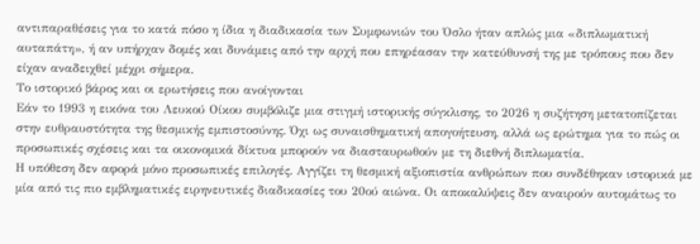αντιπαραθέσεις για το κατά πόσο η ίδια η διαδικασία των Συμφωνιών του Όσλο ήταν απλώς μια «διπλωματική αυταπάτη», ή αν υπήρχαν δομές και δυνάμεις από την αρχή που επηρέασαν την κατεύθυνσή της με τρόπους που δεν είχαν αναδειχθεί μέχρι σήμερα.
Το ιστορικό βάρος και οι ερωτήσεις που ανοίγονται
Εάν το 1993 η εικόνα του Λευκού Οίκου συμβόλιζε μια στιγμή ιστορικής σύγκλισης, το 2026 η συζήτηση μετατοπίζεται στην ευθραυστότητα της θεσμικής εμπιστοσύνης. Όχι ως συναισθηματική απογοήτευση, αλλά ως ερώτημα για το πώς οι προσωπικές σχέσεις και τα οικονομικά δίκτυα μπορούν να διασταυρωθούν με τη διεθνή διπλωματία.
Η υπόθεση δεν αφορά μόνο προσωπικές επιλογές. Αγγίζει τη θεσμική αξιοπιστία ανθρώπων που συνδέθηκαν ιστορικά με μία από τις πιο εμβληματικές ειρηνευτικές διαδικασίες του 20ού αιώνα. Οι αποκαλύψεις δεν αναιρούν αυτομάτως το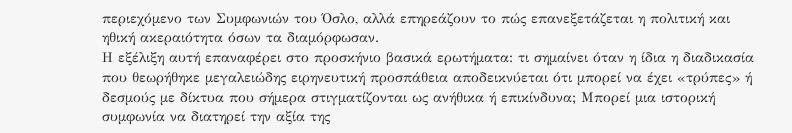περιεχόμενο των Συμφωνιών του Όσλο, αλλά επηρεάζουν το πώς επανεξετάζεται η πολιτική και ηθική ακεραιότητα όσων τα διαμόρφωσαν.
Η εξέλιξη αυτή επαναφέρει στο προσκήνιο βασικά ερωτήματα: τι σημαίνει όταν η ίδια η διαδικασία που θεωρήθηκε μεγαλειώδης ειρηνευτική προσπάθεια αποδεικνύεται ότι μπορεί να έχει «τρύπες» ή δεσμούς με δίκτυα που σήμερα στιγματίζονται ως ανήθικα ή επικίνδυνα; Μπορεί μια ιστορική συμφωνία να διατηρεί την αξία της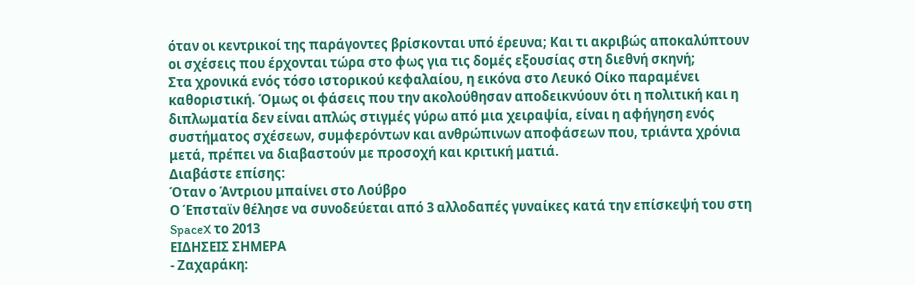όταν οι κεντρικοί της παράγοντες βρίσκονται υπό έρευνα; Και τι ακριβώς αποκαλύπτουν οι σχέσεις που έρχονται τώρα στο φως για τις δομές εξουσίας στη διεθνή σκηνή;
Στα χρονικά ενός τόσο ιστορικού κεφαλαίου, η εικόνα στο Λευκό Οίκο παραμένει καθοριστική. Όμως οι φάσεις που την ακολούθησαν αποδεικνύουν ότι η πολιτική και η διπλωματία δεν είναι απλώς στιγμές γύρω από μια χειραψία, είναι η αφήγηση ενός συστήματος σχέσεων, συμφερόντων και ανθρώπινων αποφάσεων που, τριάντα χρόνια μετά, πρέπει να διαβαστούν με προσοχή και κριτική ματιά.
Διαβάστε επίσης:
Όταν ο Άντριου μπαίνει στο Λούβρο
Ο Έπσταϊν θέλησε να συνοδεύεται από 3 αλλοδαπές γυναίκες κατά την επίσκεψή του στη SpaceX το 2013
ΕΙΔΗΣΕΙΣ ΣΗΜΕΡΑ
- Ζαχαράκη: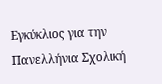Εγκύκλιος για την Πανελλήνια Σχολική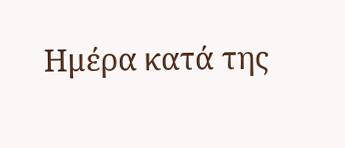Ημέρα κατά της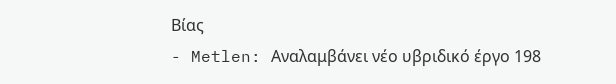Βίας
- Metlen: Αναλαμβάνει νέο υβριδικό έργο 198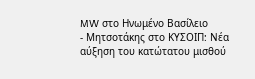MW στο Ηνωμένο Βασίλειο
- Μητσοτάκης στο ΚΥΣΟΙΠ: Νέα αύξηση του κατώτατου μισθού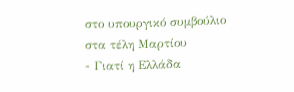στο υπουργικό συμβούλιο στα τέλη Μαρτίου
- Γιατί η Ελλάδα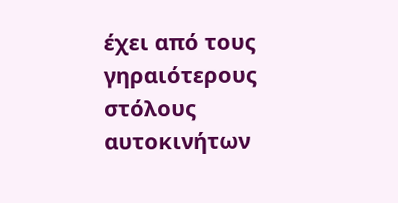έχει από τους γηραιότερους στόλους αυτοκινήτων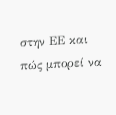στην ΕΕ και πώς μπορεί να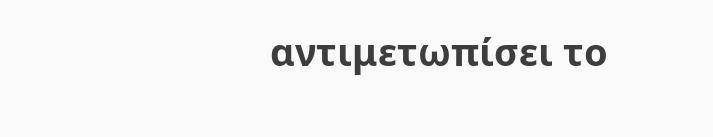αντιμετωπίσει το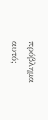πρόβλημα αυτό;